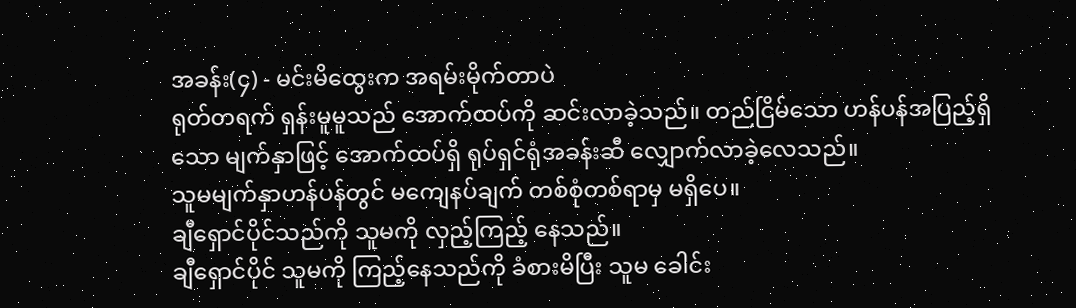အခန်း(၄) - မင်းမိထွေးက အရမ်းမိုက်တာပဲ
ရုတ်တရက် ရှန်းမူမူသည် အောက်ထပ်ကို ဆင်းလာခဲ့သည်။ တည်ငြိမ်သော ဟန်ပန်အပြည့်ရှိသော မျက်နှာဖြင့် အောက်ထပ်ရှိ ရုပ်ရှင်ရုံအခန်းဆီ လျှောက်လာခဲ့လေသည်။
သူမမျက်နှာဟန်ပန်တွင် မကျေနပ်ချက် တစ်စုံတစ်ရာမှ မရှိပေ။
ချီရှောင်ပိုင်သည်ကို သူမကို လှည့်ကြည့် နေသည်။
ချီရှောင်ပိုင် သူမကို ကြည့်နေသည်ကို ခံစားမိပြီး သူမ ခေါင်း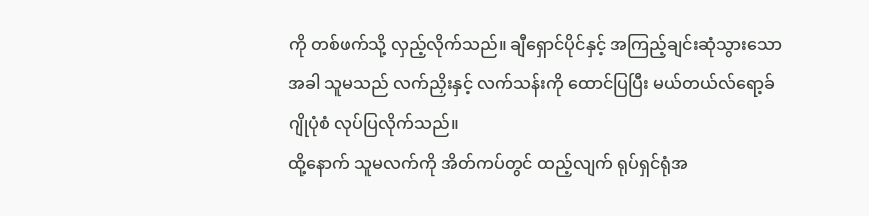ကို တစ်ဖက်သို့ လှည့်လိုက်သည်။ ချီရှောင်ပိုင်နှင့် အကြည့်ချင်းဆုံသွားသောအခါ သူမသည် လက်ညှိးနှင့် လက်သန်းကို ထောင်ပြပြီး မယ်တယ်လ်ရော့ခ် ဂျိုပုံစံ လုပ်ပြလိုက်သည်။
ထို့နောက် သူမလက်ကို အိတ်ကပ်တွင် ထည့်လျက် ရုပ်ရှင်ရုံအ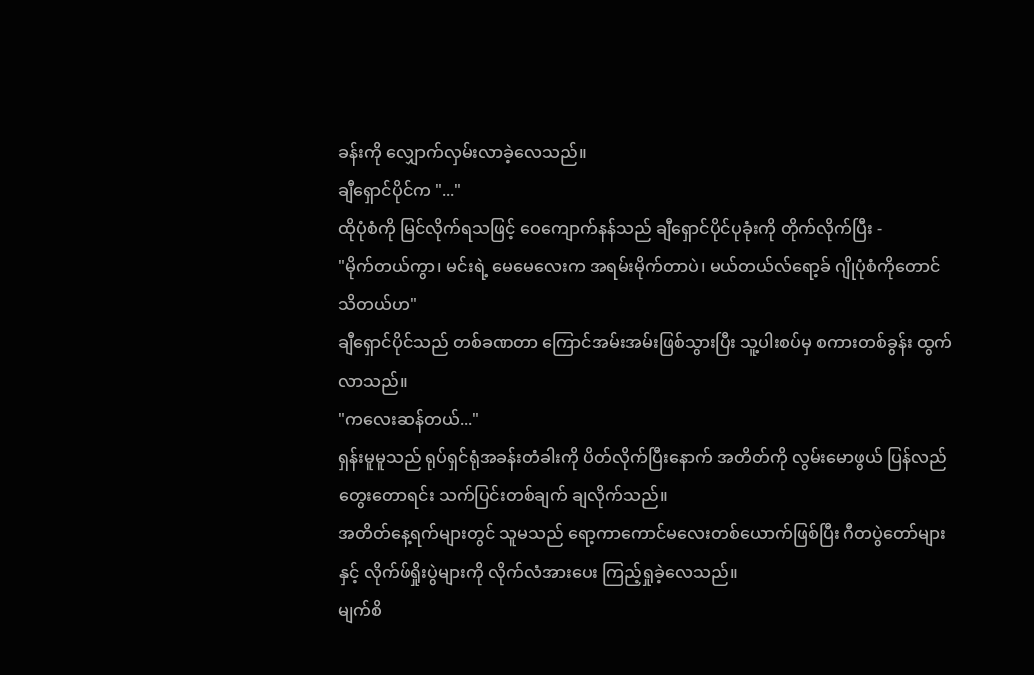ခန်းကို လျှောက်လှမ်းလာခဲ့လေသည်။
ချီရှောင်ပိုင်က "..."
ထိုပုံစံကို မြင်လိုက်ရသဖြင့် ဝေကျောက်နန်သည် ချီရှောင်ပိုင်ပုခုံးကို တိုက်လိုက်ပြီး -
"မိုက်တယ်ကွာ၊ မင်းရဲ့ မေမေလေးက အရမ်းမိုက်တာပဲ၊ မယ်တယ်လ်ရော့ခ် ဂျိုပုံစံကိုတောင် သိတယ်ဟ"
ချီရှောင်ပိုင်သည် တစ်ခဏတာ ကြောင်အမ်းအမ်းဖြစ်သွားပြီး သူ့ပါးစပ်မှ စကားတစ်ခွန်း ထွက်လာသည်။
"ကလေးဆန်တယ်..."
ရှန်းမူမူသည် ရုပ်ရှင်ရုံအခန်းတံခါးကို ပိတ်လိုက်ပြီးနောက် အတိတ်ကို လွမ်းမောဖွယ် ပြန်လည်တွေးတောရင်း သက်ပြင်းတစ်ချက် ချလိုက်သည်။
အတိတ်နေ့ရက်များတွင် သူမသည် ရော့ကာကောင်မလေးတစ်ယောက်ဖြစ်ပြီး ဂီတပွဲတော်များနှင့် လိုက်ဖ်ရှိုးပွဲများကို လိုက်လံအားပေး ကြည့်ရှုခဲ့လေသည်။
မျက်စိ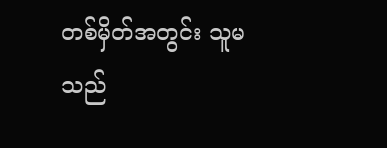တစ်မှိတ်အတွင်း သူမသည်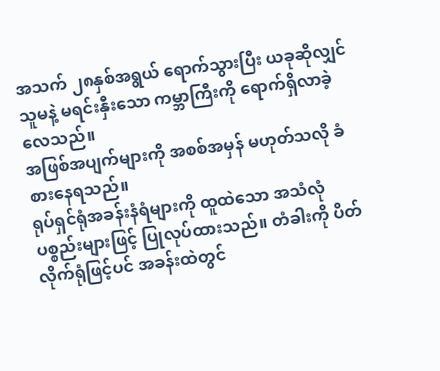အသက် ၂၈နှစ်အရွယ် ရောက်သွားပြီး ယခုဆိုလျှင် သူမနဲ့ မရင်းနှီးသော ကမ္ဘာကြီးကို ရောက်ရှိလာခဲ့လေသည်။
အဖြစ်အပျက်များကို အစစ်အမှန် မဟုတ်သလို ခံစားနေရသည်။
ရုပ်ရှင်ရုံအခန်းနံရံများကို ထူထဲသော အသံလုံပစ္စည်းများဖြင့် ပြုလုပ်ထားသည်။ တံခါးကို ပိတ်လိုက်ရုံဖြင့်ပင် အခန်းထဲတွင်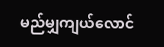မည်မျှကျယ်လောင်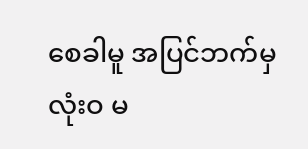စေခါမူ အပြင်ဘက်မှ လုံးဝ မ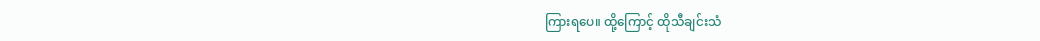ကြားရပေ။ ထို့ကြောင့် ထိုသီချင်းသံ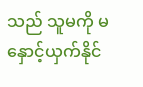သည် သူမကို မနှောင့်ယှက်နိုင်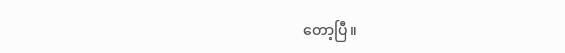တော့ပြီ။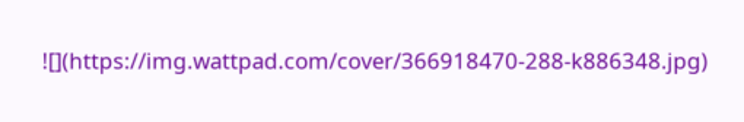![](https://img.wattpad.com/cover/366918470-288-k886348.jpg)